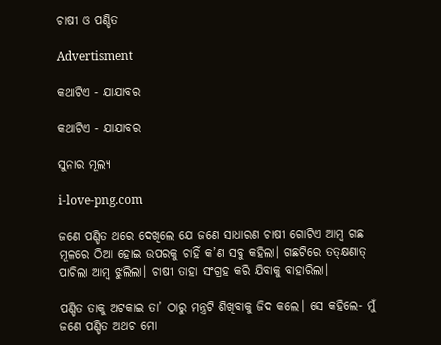ଚାଷୀ ଓ ପଣ୍ଡିତ

Advertisment

କଥାଟିଏ - ଯାଯାବର

କଥାଟିଏ - ଯାଯାବର

ସୁନାର ମୂଲ୍ୟ

i-love-png.com

ଜଣେ ପଣ୍ଡିତ ଥରେ ଦେଖିଲେ ଯେ ଜଣେ ସାଧାରଣ ଚାଷୀ ଗୋଟିଏ ଆମ୍ବ ଗଛ ମୂଳରେ ଠିଆ ହୋଇ ଉପରକୁ ଚାହିଁ କ’ଣ ସବୁ କହିଲା। ଗଛଟିରେ ତତ୍‌କ୍ଷଣାତ୍‌ ପାଚିଲା ଆମ୍ବ ଝୁଲିଲା। ଚାଷୀ ତାହା ସଂଗ୍ରହ କରି ଯିବାକୁ ବାହାରିଲା।

ପଣ୍ଡିତ ତାକୁ ଅଟକାଇ ତା’ ଠାରୁ ମନ୍ତ୍ରଟି ଶିଖିବାକୁ ଜିଦ କଲେ। ସେ କହିଲେ- ମୁଁ ଜଣେ ପଣ୍ଡିତ ଅଥଚ ମୋ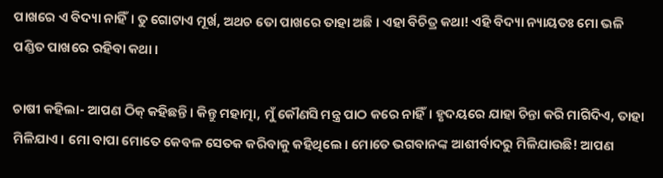ପାଖରେ ଏ ବିଦ୍ୟା ନାହିଁ। ତୁ ଗୋଟାଏ ମୂର୍ଖ, ଅଥଚ ତୋ ପାଖରେ ତାହା ଅଛି। ଏହା ବିଚିତ୍ର କଥା! ଏହି ବିଦ୍ୟା ନ୍ୟାୟତଃ ମୋ ଭଳି ପଣ୍ଡିତ ପାଖରେ ରହିବା କଥା।

ଚାଷୀ କହିଲା- ଆପଣ ଠିକ୍ କହିଛନ୍ତି। କିନ୍ତୁ ମହାତ୍ମା, ମୁଁ କୌଣସି ମନ୍ତ୍ର ପାଠ କରେ ନାହିଁ। ହୃଦୟରେ ଯାହା ଚିନ୍ତା କରି ମାଗିଦିଏ, ତାହା ମିଳିଯାଏ। ମୋ ବାପା ମୋତେ କେବଳ ସେତକ କରିବାକୁ କହିଥିଲେ। ମୋତେ ଭଗବାନଙ୍କ ଆଶୀର୍ବାଦରୁ ମିଳିଯାଉଛି! ଆପଣ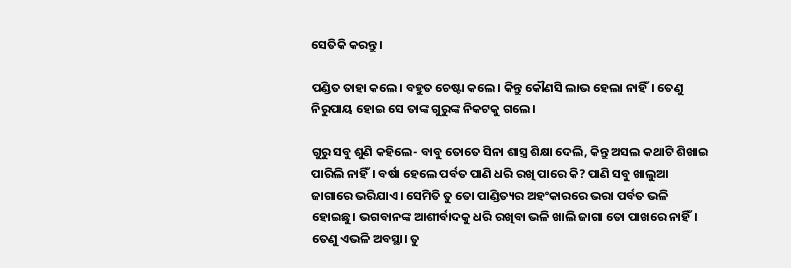ସେତିକି କରନ୍ତୁ।

ପଣ୍ଡିତ ତାହା କଲେ। ବହୁତ ଚେଷ୍ଟା କଲେ। କିନ୍ତୁ କୌଣସି ଲାଭ ହେଲା ନାହିଁ। ତେଣୁ ନିରୁପାୟ ହୋଇ ସେ ତାଙ୍କ ଗୁରୁଙ୍କ ନିକଟକୁ ଗଲେ।

ଗୁରୁ ସବୁ ଶୁଣି କହିଲେ- ବାବୁ ତୋତେ ସିନା ଶାସ୍ତ୍ର ଶିକ୍ଷା ଦେଲି, କିନ୍ତୁ ଅସଲ କଥାଟି ଶିଖାଇ ପାରିଲି ନାହିଁ। ବର୍ଷା ହେଲେ ପର୍ବତ ପାଣି ଧରି ରଖି ପାରେ କି? ପାଣି ସବୁ ଖାଲୁଆ ଜାଗାରେ ଭରିଯାଏ। ସେମିତି ତୁ ତୋ ପାଣ୍ଡିତ୍ୟର ଅହଂକାରରେ ଭରା ପର୍ବତ ଭଳି ହୋଇଛୁ। ଭଗବାନଙ୍କ ଆଶୀର୍ବାଦକୁ ଧରି ରଖିବା ଭଳି ଖାଲି ଜାଗା ତୋ ପାଖରେ ନାହିଁ। ତେଣୁ ଏଭଳି ଅବସ୍ଥା। ତୁ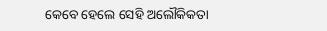କେବେ ହେଲେ ସେହି ଅଲୌକିକତା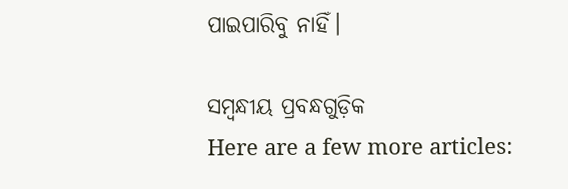ପାଇପାରିବୁ ନାହିଁ।

ସମ୍ବନ୍ଧୀୟ ପ୍ରବନ୍ଧଗୁଡ଼ିକ
Here are a few more articles: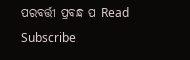ପରବର୍ତ୍ତୀ ପ୍ରବନ୍ଧ ପ Read
Subscribe